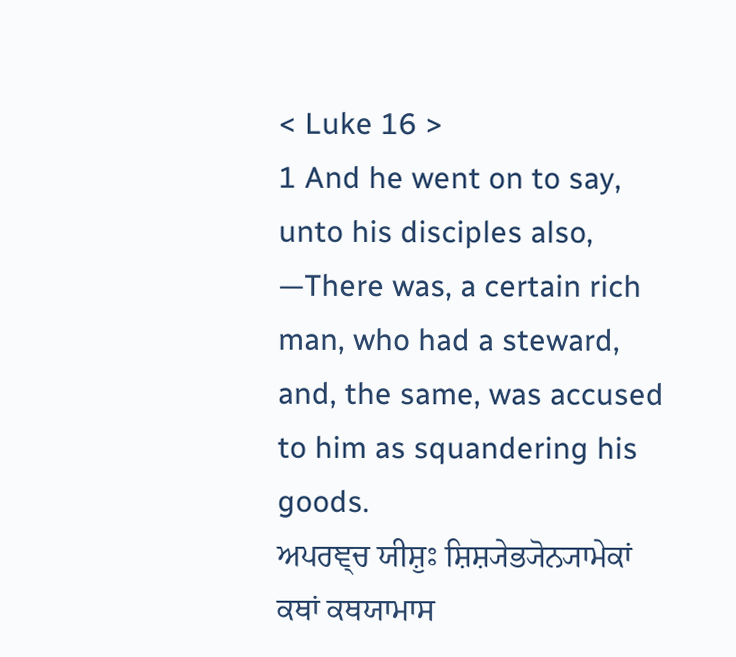< Luke 16 >
1 And he went on to say, unto his disciples also, —There was, a certain rich man, who had a steward, and, the same, was accused to him as squandering his goods.
ਅਪਰਞ੍ਚ ਯੀਸ਼ੁਃ ਸ਼ਿਸ਼੍ਯੇਭ੍ਯੋਨ੍ਯਾਮੇਕਾਂ ਕਥਾਂ ਕਥਯਾਮਾਸ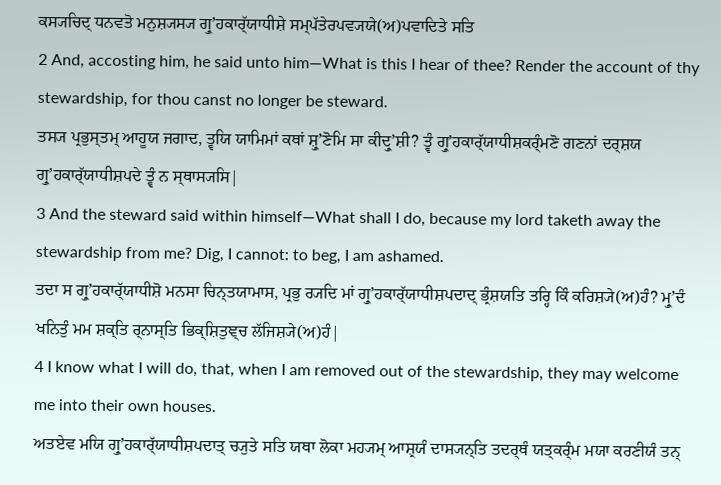ਕਸ੍ਯਚਿਦ੍ ਧਨਵਤੋ ਮਨੁਸ਼੍ਯਸ੍ਯ ਗ੍ਰੁʼਹਕਾਰ੍ੱਯਾਧੀਸ਼ੇ ਸਮ੍ਪੱਤੇਰਪਵ੍ਯਯੇ(ਅ)ਪਵਾਦਿਤੇ ਸਤਿ
2 And, accosting him, he said unto him—What is this I hear of thee? Render the account of thy stewardship, for thou canst no longer be steward.
ਤਸ੍ਯ ਪ੍ਰਭੁਸ੍ਤਮ੍ ਆਹੂਯ ਜਗਾਦ, ਤ੍ਵਯਿ ਯਾਮਿਮਾਂ ਕਥਾਂ ਸ਼੍ਰੁʼਣੋਮਿ ਸਾ ਕੀਦ੍ਰੁʼਸ਼ੀ? ਤ੍ਵੰ ਗ੍ਰੁʼਹਕਾਰ੍ੱਯਾਧੀਸ਼ਕਰ੍ੰਮਣੋ ਗਣਨਾਂ ਦਰ੍ਸ਼ਯ ਗ੍ਰੁʼਹਕਾਰ੍ੱਯਾਧੀਸ਼ਪਦੇ ਤ੍ਵੰ ਨ ਸ੍ਥਾਸ੍ਯਸਿ|
3 And the steward said within himself—What shall I do, because my lord taketh away the stewardship from me? Dig, I cannot: to beg, I am ashamed.
ਤਦਾ ਸ ਗ੍ਰੁʼਹਕਾਰ੍ੱਯਾਧੀਸ਼ੋ ਮਨਸਾ ਚਿਨ੍ਤਯਾਮਾਸ, ਪ੍ਰਭੁ ਰ੍ਯਦਿ ਮਾਂ ਗ੍ਰੁʼਹਕਾਰ੍ੱਯਾਧੀਸ਼ਪਦਾਦ੍ ਭ੍ਰੰਸ਼ਯਤਿ ਤਰ੍ਹਿ ਕਿੰ ਕਰਿਸ਼੍ਯੇ(ਅ)ਹੰ? ਮ੍ਰੁʼਦੰ ਖਨਿਤੁੰ ਮਮ ਸ਼ਕ੍ਤਿ ਰ੍ਨਾਸ੍ਤਿ ਭਿਕ੍ਸ਼ਿਤੁਞ੍ਚ ਲੱਜਿਸ਼੍ਯੇ(ਅ)ਹੰ|
4 I know what I will do, that, when I am removed out of the stewardship, they may welcome me into their own houses.
ਅਤਏਵ ਮਯਿ ਗ੍ਰੁʼਹਕਾਰ੍ੱਯਾਧੀਸ਼ਪਦਾਤ੍ ਚ੍ਯੁਤੇ ਸਤਿ ਯਥਾ ਲੋਕਾ ਮਹ੍ਯਮ੍ ਆਸ਼੍ਰਯੰ ਦਾਸ੍ਯਨ੍ਤਿ ਤਦਰ੍ਥੰ ਯਤ੍ਕਰ੍ੰਮ ਮਯਾ ਕਰਣੀਯੰ ਤਨ੍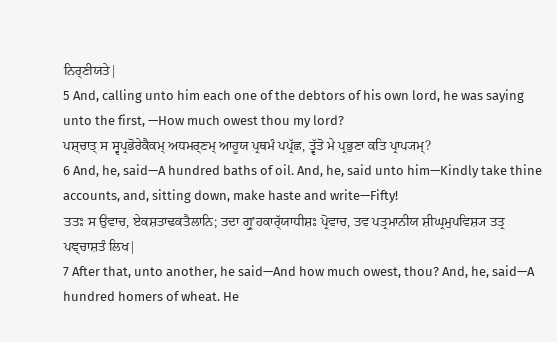ਨਿਰ੍ਣੀਯਤੇ|
5 And, calling unto him each one of the debtors of his own lord, he was saying unto the first, —How much owest thou my lord?
ਪਸ਼੍ਚਾਤ੍ ਸ ਸ੍ਵਪ੍ਰਭੋਰੇਕੈਕਮ੍ ਅਧਮਰ੍ਣਮ੍ ਆਹੂਯ ਪ੍ਰਥਮੰ ਪਪ੍ਰੱਛ, ਤ੍ਵੱਤੋ ਮੇ ਪ੍ਰਭੁਣਾ ਕਤਿ ਪ੍ਰਾਪ੍ਯਮ੍?
6 And, he, said—A hundred baths of oil. And, he, said unto him—Kindly take thine accounts, and, sitting down, make haste and write—Fifty!
ਤਤਃ ਸ ਉਵਾਚ, ਏਕਸ਼ਤਾਢਕਤੈਲਾਨਿ; ਤਦਾ ਗ੍ਰੁʼਹਕਾਰ੍ੱਯਾਧੀਸ਼ਃ ਪ੍ਰੋਵਾਚ, ਤਵ ਪਤ੍ਰਮਾਨੀਯ ਸ਼ੀਘ੍ਰਮੁਪਵਿਸ਼੍ਯ ਤਤ੍ਰ ਪਞ੍ਚਾਸ਼ਤੰ ਲਿਖ|
7 After that, unto another, he said—And how much owest, thou? And, he, said—A hundred homers of wheat. He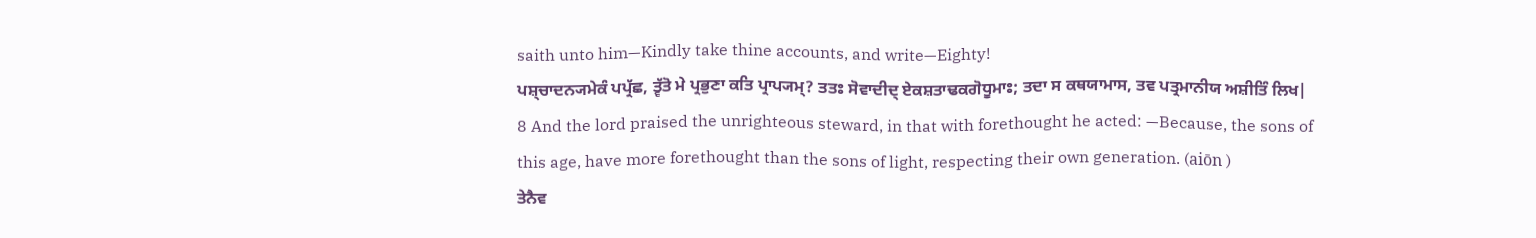saith unto him—Kindly take thine accounts, and write—Eighty!
ਪਸ਼੍ਚਾਦਨ੍ਯਮੇਕੰ ਪਪ੍ਰੱਛ, ਤ੍ਵੱਤੋ ਮੇ ਪ੍ਰਭੁਣਾ ਕਤਿ ਪ੍ਰਾਪ੍ਯਮ੍? ਤਤਃ ਸੋਵਾਦੀਦ੍ ਏਕਸ਼ਤਾਢਕਗੋਧੂਮਾਃ; ਤਦਾ ਸ ਕਥਯਾਮਾਸ, ਤਵ ਪਤ੍ਰਮਾਨੀਯ ਅਸ਼ੀਤਿੰ ਲਿਖ|
8 And the lord praised the unrighteous steward, in that with forethought he acted: —Because, the sons of this age, have more forethought than the sons of light, respecting their own generation. (aiōn )
ਤੇਨੈਵ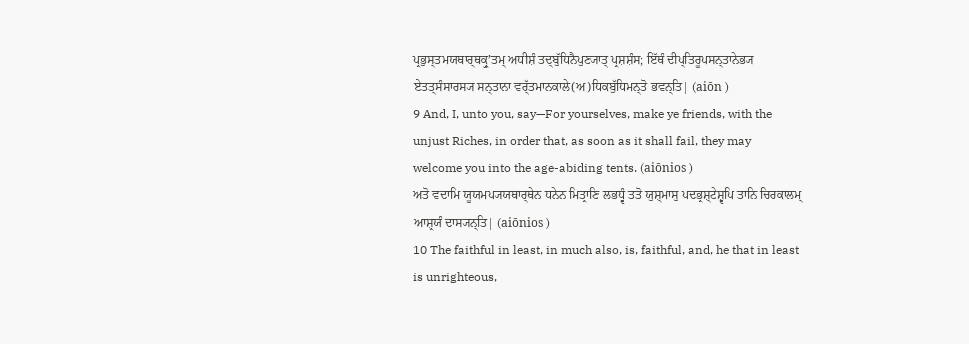ਪ੍ਰਭੁਸ੍ਤਮਯਥਾਰ੍ਥਕ੍ਰੁʼਤਮ੍ ਅਧੀਸ਼ੰ ਤਦ੍ਬੁੱਧਿਨੈਪੁਣ੍ਯਾਤ੍ ਪ੍ਰਸ਼ਸ਼ੰਸ; ਇੱਥੰ ਦੀਪ੍ਤਿਰੂਪਸਨ੍ਤਾਨੇਭ੍ਯ ਏਤਤ੍ਸੰਸਾਰਸ੍ਯ ਸਨ੍ਤਾਨਾ ਵਰ੍ੱਤਮਾਨਕਾਲੇ(ਅ)ਧਿਕਬੁੱਧਿਮਨ੍ਤੋ ਭਵਨ੍ਤਿ| (aiōn )
9 And, I, unto you, say—For yourselves, make ye friends, with the unjust Riches, in order that, as soon as it shall fail, they may welcome you into the age-abiding tents. (aiōnios )
ਅਤੋ ਵਦਾਮਿ ਯੂਯਮਪ੍ਯਯਥਾਰ੍ਥੇਨ ਧਨੇਨ ਮਿਤ੍ਰਾਣਿ ਲਭਧ੍ਵੰ ਤਤੋ ਯੁਸ਼੍ਮਾਸੁ ਪਦਭ੍ਰਸ਼੍ਟੇਸ਼੍ਵਪਿ ਤਾਨਿ ਚਿਰਕਾਲਮ੍ ਆਸ਼੍ਰਯੰ ਦਾਸ੍ਯਨ੍ਤਿ| (aiōnios )
10 The faithful in least, in much also, is, faithful, and, he that in least is unrighteous,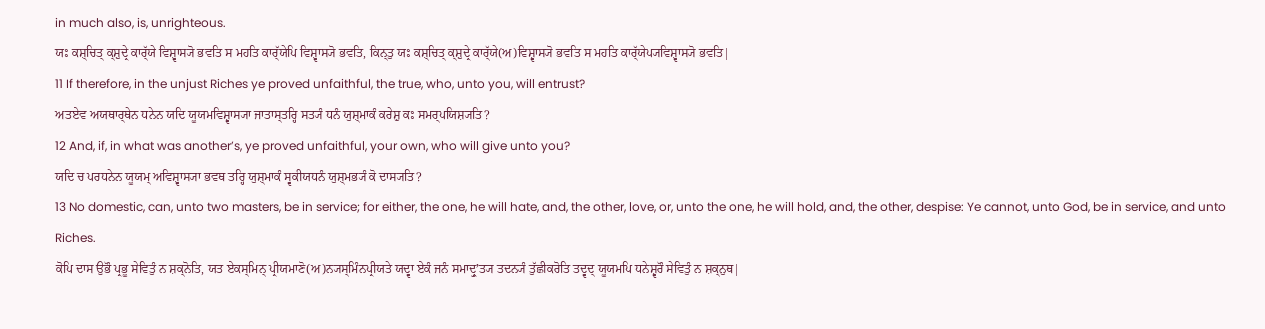in much also, is, unrighteous.
ਯਃ ਕਸ਼੍ਚਿਤ੍ ਕ੍ਸ਼ੁਦ੍ਰੇ ਕਾਰ੍ੱਯੇ ਵਿਸ਼੍ਵਾਸ੍ਯੋ ਭਵਤਿ ਸ ਮਹਤਿ ਕਾਰ੍ੱਯੇਪਿ ਵਿਸ਼੍ਵਾਸ੍ਯੋ ਭਵਤਿ, ਕਿਨ੍ਤੁ ਯਃ ਕਸ਼੍ਚਿਤ੍ ਕ੍ਸ਼ੁਦ੍ਰੇ ਕਾਰ੍ੱਯੇ(ਅ)ਵਿਸ਼੍ਵਾਸ੍ਯੋ ਭਵਤਿ ਸ ਮਹਤਿ ਕਾਰ੍ੱਯੇਪ੍ਯਵਿਸ਼੍ਵਾਸ੍ਯੋ ਭਵਤਿ|
11 If therefore, in the unjust Riches ye proved unfaithful, the true, who, unto you, will entrust?
ਅਤਏਵ ਅਯਥਾਰ੍ਥੇਨ ਧਨੇਨ ਯਦਿ ਯੂਯਮਵਿਸ਼੍ਵਾਸ੍ਯਾ ਜਾਤਾਸ੍ਤਰ੍ਹਿ ਸਤ੍ਯੰ ਧਨੰ ਯੁਸ਼੍ਮਾਕੰ ਕਰੇਸ਼ੁ ਕਃ ਸਮਰ੍ਪਯਿਸ਼੍ਯਤਿ?
12 And, if, in what was another’s, ye proved unfaithful, your own, who will give unto you?
ਯਦਿ ਚ ਪਰਧਨੇਨ ਯੂਯਮ੍ ਅਵਿਸ਼੍ਵਾਸ੍ਯਾ ਭਵਥ ਤਰ੍ਹਿ ਯੁਸ਼੍ਮਾਕੰ ਸ੍ਵਕੀਯਧਨੰ ਯੁਸ਼੍ਮਭ੍ਯੰ ਕੋ ਦਾਸ੍ਯਤਿ?
13 No domestic, can, unto two masters, be in service; for either, the one, he will hate, and, the other, love, or, unto the one, he will hold, and, the other, despise: Ye cannot, unto God, be in service, and unto Riches.
ਕੋਪਿ ਦਾਸ ਉਭੌ ਪ੍ਰਭੂ ਸੇਵਿਤੁੰ ਨ ਸ਼ਕ੍ਨੋਤਿ, ਯਤ ਏਕਸ੍ਮਿਨ੍ ਪ੍ਰੀਯਮਾਣੋ(ਅ)ਨ੍ਯਸ੍ਮਿੰਨਪ੍ਰੀਯਤੇ ਯਦ੍ਵਾ ਏਕੰ ਜਨੰ ਸਮਾਦ੍ਰੁʼਤ੍ਯ ਤਦਨ੍ਯੰ ਤੁੱਛੀਕਰੋਤਿ ਤਦ੍ਵਦ੍ ਯੂਯਮਪਿ ਧਨੇਸ਼੍ਵਰੌ ਸੇਵਿਤੁੰ ਨ ਸ਼ਕ੍ਨੁਥ|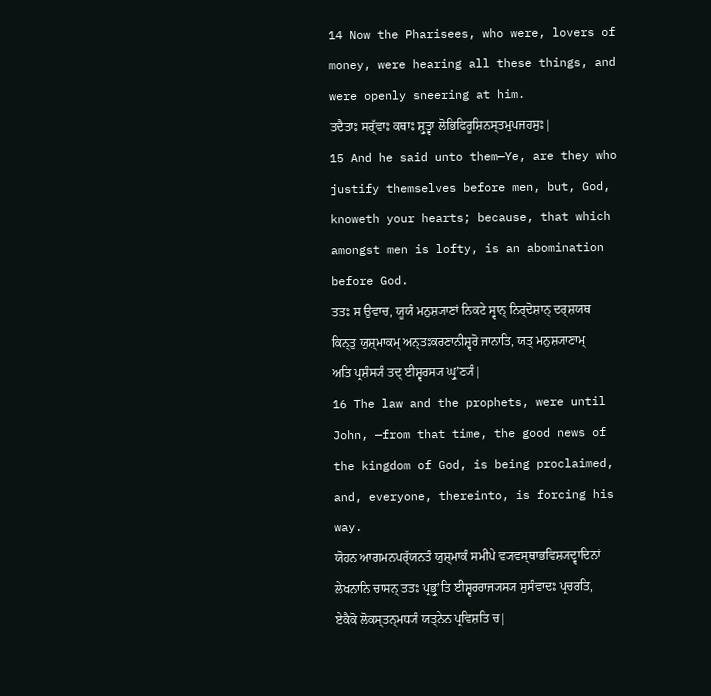14 Now the Pharisees, who were, lovers of money, were hearing all these things, and were openly sneering at him.
ਤਦੈਤਾਃ ਸਰ੍ੱਵਾਃ ਕਥਾਃ ਸ਼੍ਰੁਤ੍ਵਾ ਲੋਭਿਫਿਰੂਸ਼ਿਨਸ੍ਤਮੁਪਜਹਸੁਃ|
15 And he said unto them—Ye, are they who justify themselves before men, but, God, knoweth your hearts; because, that which amongst men is lofty, is an abomination before God.
ਤਤਃ ਸ ਉਵਾਚ, ਯੂਯੰ ਮਨੁਸ਼੍ਯਾਣਾਂ ਨਿਕਟੇ ਸ੍ਵਾਨ੍ ਨਿਰ੍ਦੋਸ਼ਾਨ੍ ਦਰ੍ਸ਼ਯਥ ਕਿਨ੍ਤੁ ਯੁਸ਼੍ਮਾਕਮ੍ ਅਨ੍ਤਃਕਰਣਾਨੀਸ਼੍ਵਰੋ ਜਾਨਾਤਿ, ਯਤ੍ ਮਨੁਸ਼੍ਯਾਣਾਮ੍ ਅਤਿ ਪ੍ਰਸ਼ੰਸ੍ਯੰ ਤਦ੍ ਈਸ਼੍ਵਰਸ੍ਯ ਘ੍ਰੁʼਣ੍ਯੰ|
16 The law and the prophets, were until John, —from that time, the good news of the kingdom of God, is being proclaimed, and, everyone, thereinto, is forcing his way.
ਯੋਹਨ ਆਗਮਨਪਰ੍ੱਯਨਤੰ ਯੁਸ਼੍ਮਾਕੰ ਸਮੀਪੇ ਵ੍ਯਵਸ੍ਥਾਭਵਿਸ਼੍ਯਦ੍ਵਾਦਿਨਾਂ ਲੇਖਨਾਨਿ ਚਾਸਨ੍ ਤਤਃ ਪ੍ਰਭ੍ਰੁʼਤਿ ਈਸ਼੍ਵਰਰਾਜ੍ਯਸ੍ਯ ਸੁਸੰਵਾਦਃ ਪ੍ਰਚਰਤਿ, ਏਕੈਕੋ ਲੋਕਸ੍ਤਨ੍ਮਧ੍ਯੰ ਯਤ੍ਨੇਨ ਪ੍ਰਵਿਸ਼ਤਿ ਚ|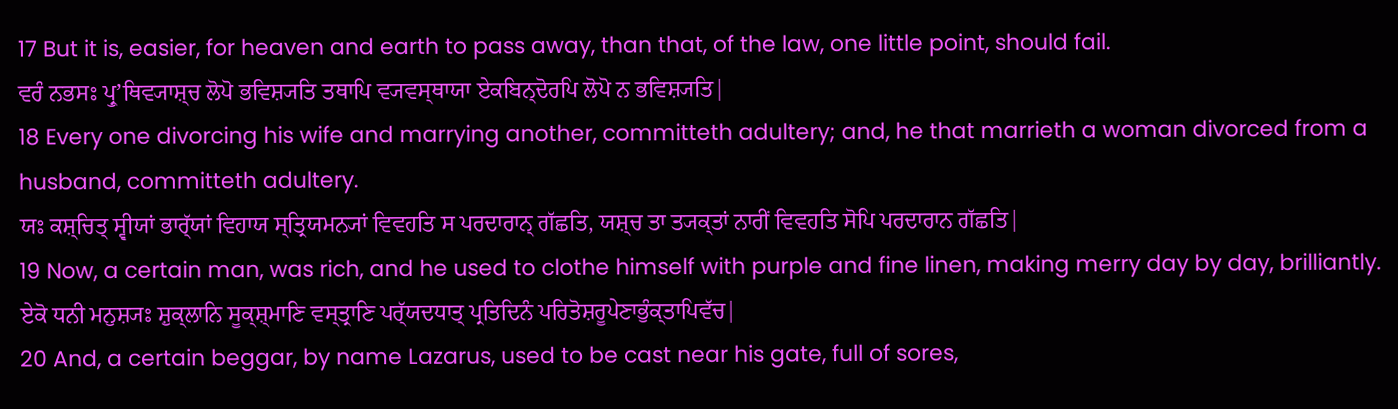17 But it is, easier, for heaven and earth to pass away, than that, of the law, one little point, should fail.
ਵਰੰ ਨਭਸਃ ਪ੍ਰੁʼਥਿਵ੍ਯਾਸ਼੍ਚ ਲੋਪੋ ਭਵਿਸ਼੍ਯਤਿ ਤਥਾਪਿ ਵ੍ਯਵਸ੍ਥਾਯਾ ਏਕਬਿਨ੍ਦੋਰਪਿ ਲੋਪੋ ਨ ਭਵਿਸ਼੍ਯਤਿ|
18 Every one divorcing his wife and marrying another, committeth adultery; and, he that marrieth a woman divorced from a husband, committeth adultery.
ਯਃ ਕਸ਼੍ਚਿਤ੍ ਸ੍ਵੀਯਾਂ ਭਾਰ੍ੱਯਾਂ ਵਿਹਾਯ ਸ੍ਤ੍ਰਿਯਮਨ੍ਯਾਂ ਵਿਵਹਤਿ ਸ ਪਰਦਾਰਾਨ੍ ਗੱਛਤਿ, ਯਸ਼੍ਚ ਤਾ ਤ੍ਯਕ੍ਤਾਂ ਨਾਰੀਂ ਵਿਵਹਤਿ ਸੋਪਿ ਪਰਦਾਰਾਨ ਗੱਛਤਿ|
19 Now, a certain man, was rich, and he used to clothe himself with purple and fine linen, making merry day by day, brilliantly.
ਏਕੋ ਧਨੀ ਮਨੁਸ਼੍ਯਃ ਸ਼ੁਕ੍ਲਾਨਿ ਸੂਕ੍ਸ਼੍ਮਾਣਿ ਵਸ੍ਤ੍ਰਾਣਿ ਪਰ੍ੱਯਦਧਾਤ੍ ਪ੍ਰਤਿਦਿਨੰ ਪਰਿਤੋਸ਼ਰੂਪੇਣਾਭੁੰਕ੍ਤਾਪਿਵੱਚ|
20 And, a certain beggar, by name Lazarus, used to be cast near his gate, full of sores,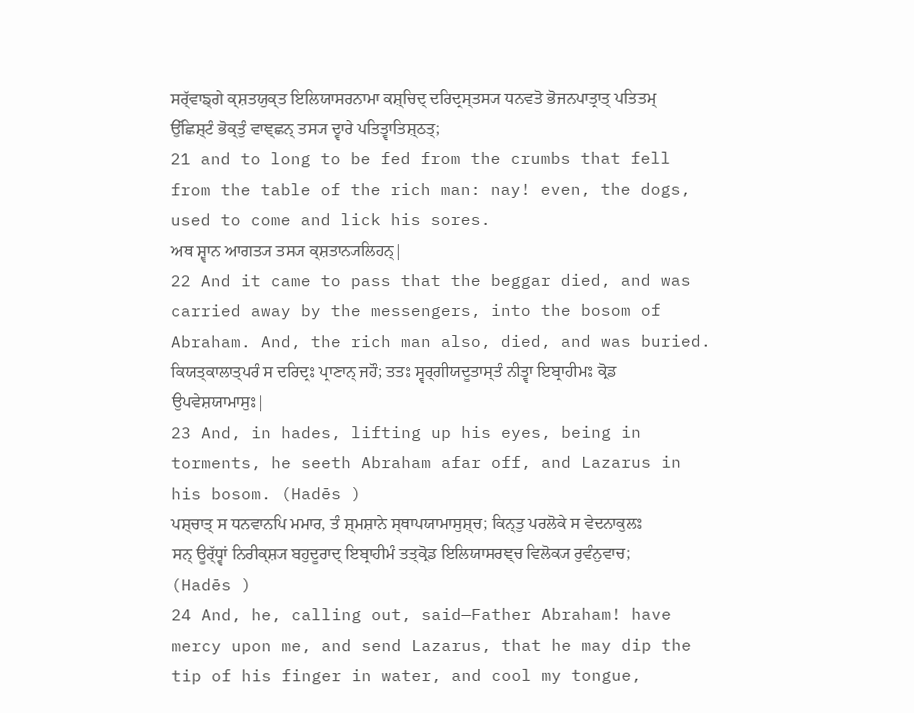ਸਰ੍ੱਵਾਙ੍ਗੇ ਕ੍ਸ਼ਤਯੁਕ੍ਤ ਇਲਿਯਾਸਰਨਾਮਾ ਕਸ਼੍ਚਿਦ੍ ਦਰਿਦ੍ਰਸ੍ਤਸ੍ਯ ਧਨਵਤੋ ਭੋਜਨਪਾਤ੍ਰਾਤ੍ ਪਤਿਤਮ੍ ਉੱਛਿਸ਼੍ਟੰ ਭੋਕ੍ਤੁੰ ਵਾਞ੍ਛਨ੍ ਤਸ੍ਯ ਦ੍ਵਾਰੇ ਪਤਿਤ੍ਵਾਤਿਸ਼੍ਠਤ੍;
21 and to long to be fed from the crumbs that fell from the table of the rich man: nay! even, the dogs, used to come and lick his sores.
ਅਥ ਸ਼੍ਵਾਨ ਆਗਤ੍ਯ ਤਸ੍ਯ ਕ੍ਸ਼ਤਾਨ੍ਯਲਿਹਨ੍|
22 And it came to pass that the beggar died, and was carried away by the messengers, into the bosom of Abraham. And, the rich man also, died, and was buried.
ਕਿਯਤ੍ਕਾਲਾਤ੍ਪਰੰ ਸ ਦਰਿਦ੍ਰਃ ਪ੍ਰਾਣਾਨ੍ ਜਹੌ; ਤਤਃ ਸ੍ਵਰ੍ਗੀਯਦੂਤਾਸ੍ਤੰ ਨੀਤ੍ਵਾ ਇਬ੍ਰਾਹੀਮਃ ਕ੍ਰੋਡ ਉਪਵੇਸ਼ਯਾਮਾਸੁਃ|
23 And, in hades, lifting up his eyes, being in torments, he seeth Abraham afar off, and Lazarus in his bosom. (Hadēs )
ਪਸ਼੍ਚਾਤ੍ ਸ ਧਨਵਾਨਪਿ ਮਮਾਰ, ਤੰ ਸ਼੍ਮਸ਼ਾਨੇ ਸ੍ਥਾਪਯਾਮਾਸੁਸ਼੍ਚ; ਕਿਨ੍ਤੁ ਪਰਲੋਕੇ ਸ ਵੇਦਨਾਕੁਲਃ ਸਨ੍ ਊਰ੍ੱਧ੍ਵਾਂ ਨਿਰੀਕ੍ਸ਼੍ਯ ਬਹੁਦੂਰਾਦ੍ ਇਬ੍ਰਾਹੀਮੰ ਤਤ੍ਕ੍ਰੋਡ ਇਲਿਯਾਸਰਞ੍ਚ ਵਿਲੋਕ੍ਯ ਰੁਵੰਨੁਵਾਚ; (Hadēs )
24 And, he, calling out, said—Father Abraham! have mercy upon me, and send Lazarus, that he may dip the tip of his finger in water, and cool my tongue,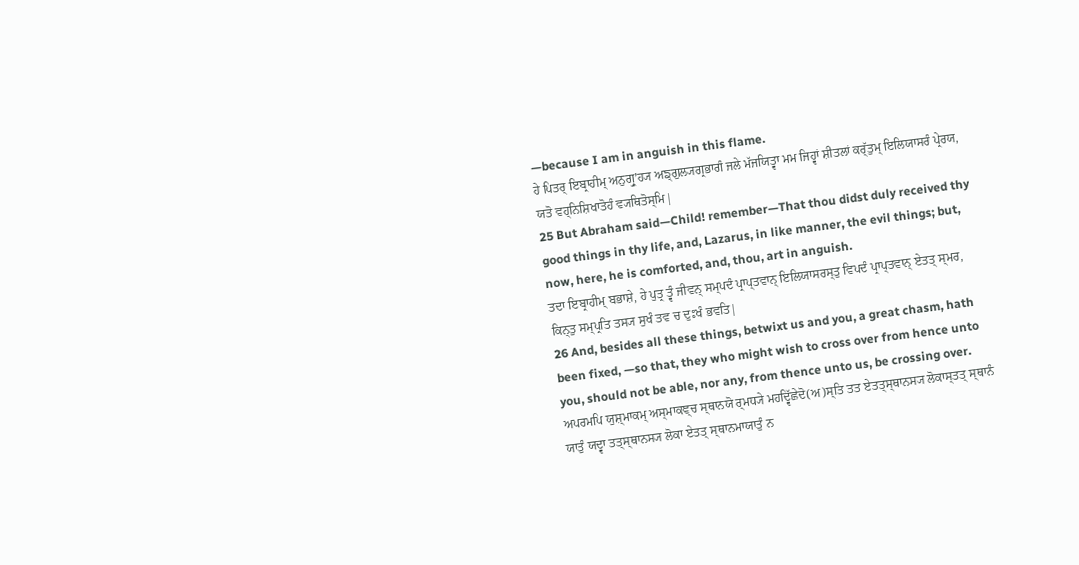—because I am in anguish in this flame.
ਹੇ ਪਿਤਰ੍ ਇਬ੍ਰਾਹੀਮ੍ ਅਨੁਗ੍ਰੁʼਹ੍ਯ ਅਙ੍ਗੁਲ੍ਯਗ੍ਰਭਾਗੰ ਜਲੇ ਮੱਜਯਿਤ੍ਵਾ ਮਮ ਜਿਹ੍ਵਾਂ ਸ਼ੀਤਲਾਂ ਕਰ੍ੱਤੁਮ੍ ਇਲਿਯਾਸਰੰ ਪ੍ਰੇਰਯ, ਯਤੋ ਵਹ੍ਨਿਸ਼ਿਖਾਤੋਹੰ ਵ੍ਯਥਿਤੋਸ੍ਮਿ|
25 But Abraham said—Child! remember—That thou didst duly received thy good things in thy life, and, Lazarus, in like manner, the evil things; but, now, here, he is comforted, and, thou, art in anguish.
ਤਦਾ ਇਬ੍ਰਾਹੀਮ੍ ਬਭਾਸ਼ੇ, ਹੇ ਪੁਤ੍ਰ ਤ੍ਵੰ ਜੀਵਨ੍ ਸਮ੍ਪਦੰ ਪ੍ਰਾਪ੍ਤਵਾਨ੍ ਇਲਿਯਾਸਰਸ੍ਤੁ ਵਿਪਦੰ ਪ੍ਰਾਪ੍ਤਵਾਨ੍ ਏਤਤ੍ ਸ੍ਮਰ, ਕਿਨ੍ਤੁ ਸਮ੍ਪ੍ਰਤਿ ਤਸ੍ਯ ਸੁਖੰ ਤਵ ਚ ਦੁਃਖੰ ਭਵਤਿ|
26 And, besides all these things, betwixt us and you, a great chasm, hath been fixed, —so that, they who might wish to cross over from hence unto you, should not be able, nor any, from thence unto us, be crossing over.
ਅਪਰਮਪਿ ਯੁਸ਼੍ਮਾਕਮ੍ ਅਸ੍ਮਾਕਞ੍ਚ ਸ੍ਥਾਨਯੋ ਰ੍ਮਧ੍ਯੇ ਮਹਦ੍ਵਿੱਛੇਦੋ(ਅ)ਸ੍ਤਿ ਤਤ ਏਤਤ੍ਸ੍ਥਾਨਸ੍ਯ ਲੋਕਾਸ੍ਤਤ੍ ਸ੍ਥਾਨੰ ਯਾਤੁੰ ਯਦ੍ਵਾ ਤਤ੍ਸ੍ਥਾਨਸ੍ਯ ਲੋਕਾ ਏਤਤ੍ ਸ੍ਥਾਨਮਾਯਾਤੁੰ ਨ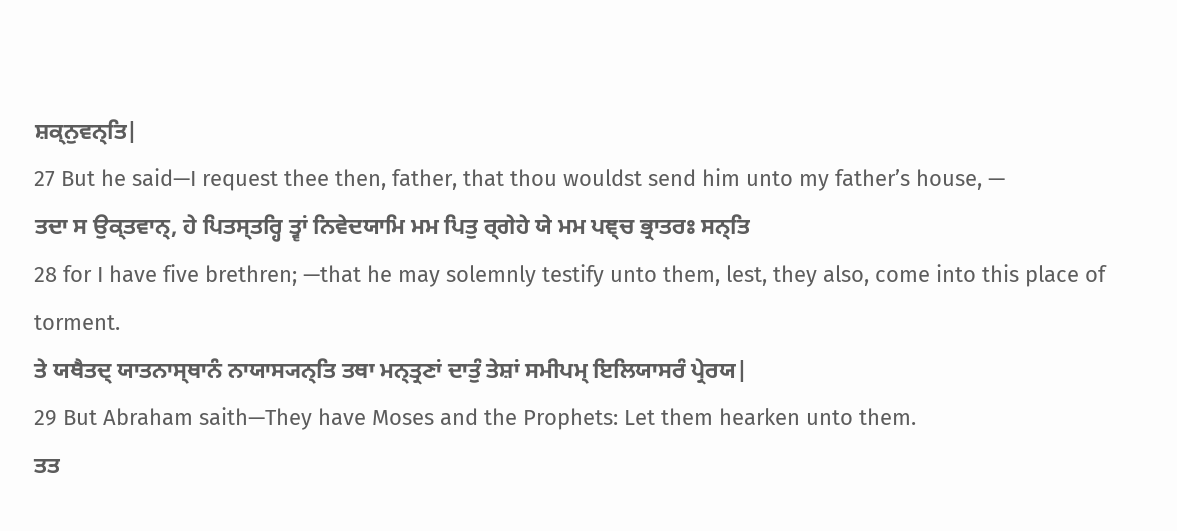ਸ਼ਕ੍ਨੁਵਨ੍ਤਿ|
27 But he said—I request thee then, father, that thou wouldst send him unto my father’s house, —
ਤਦਾ ਸ ਉਕ੍ਤਵਾਨ੍, ਹੇ ਪਿਤਸ੍ਤਰ੍ਹਿ ਤ੍ਵਾਂ ਨਿਵੇਦਯਾਮਿ ਮਮ ਪਿਤੁ ਰ੍ਗੇਹੇ ਯੇ ਮਮ ਪਞ੍ਚ ਭ੍ਰਾਤਰਃ ਸਨ੍ਤਿ
28 for I have five brethren; —that he may solemnly testify unto them, lest, they also, come into this place of torment.
ਤੇ ਯਥੈਤਦ੍ ਯਾਤਨਾਸ੍ਥਾਨੰ ਨਾਯਾਸ੍ਯਨ੍ਤਿ ਤਥਾ ਮਨ੍ਤ੍ਰਣਾਂ ਦਾਤੁੰ ਤੇਸ਼ਾਂ ਸਮੀਪਮ੍ ਇਲਿਯਾਸਰੰ ਪ੍ਰੇਰਯ|
29 But Abraham saith—They have Moses and the Prophets: Let them hearken unto them.
ਤਤ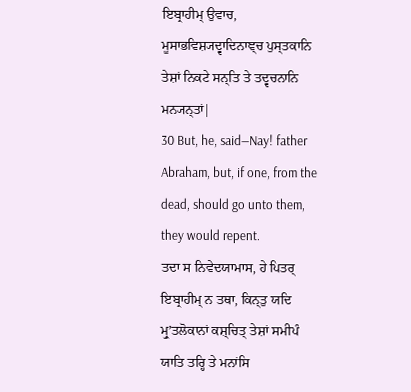ਇਬ੍ਰਾਹੀਮ੍ ਉਵਾਚ, ਮੂਸਾਭਵਿਸ਼੍ਯਦ੍ਵਾਦਿਨਾਞ੍ਚ ਪੁਸ੍ਤਕਾਨਿ ਤੇਸ਼ਾਂ ਨਿਕਟੇ ਸਨ੍ਤਿ ਤੇ ਤਦ੍ਵਚਨਾਨਿ ਮਨ੍ਯਨ੍ਤਾਂ|
30 But, he, said—Nay! father Abraham, but, if one, from the dead, should go unto them, they would repent.
ਤਦਾ ਸ ਨਿਵੇਦਯਾਮਾਸ, ਹੇ ਪਿਤਰ੍ ਇਬ੍ਰਾਹੀਮ੍ ਨ ਤਥਾ, ਕਿਨ੍ਤੁ ਯਦਿ ਮ੍ਰੁʼਤਲੋਕਾਨਾਂ ਕਸ਼੍ਚਿਤ੍ ਤੇਸ਼ਾਂ ਸਮੀਪੰ ਯਾਤਿ ਤਰ੍ਹਿ ਤੇ ਮਨਾਂਸਿ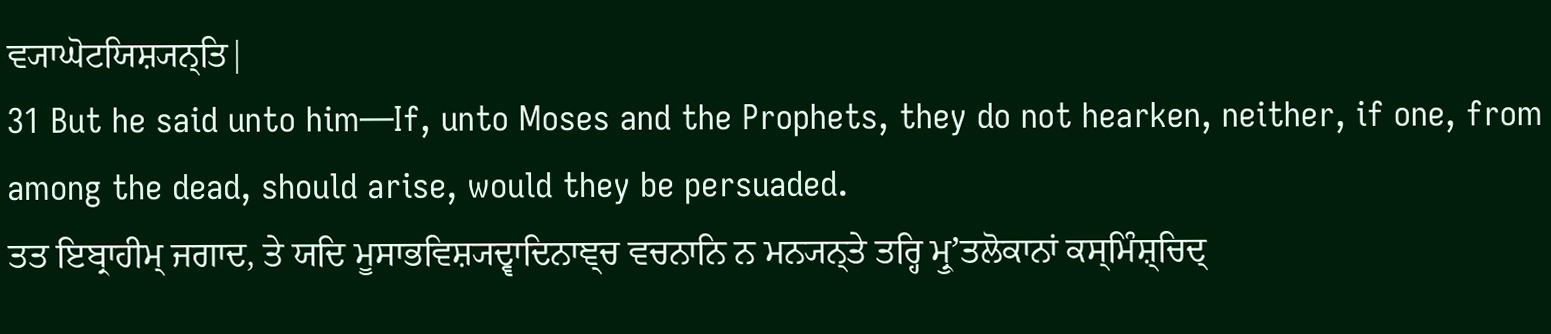ਵ੍ਯਾਘੋਟਯਿਸ਼੍ਯਨ੍ਤਿ|
31 But he said unto him—If, unto Moses and the Prophets, they do not hearken, neither, if one, from among the dead, should arise, would they be persuaded.
ਤਤ ਇਬ੍ਰਾਹੀਮ੍ ਜਗਾਦ, ਤੇ ਯਦਿ ਮੂਸਾਭਵਿਸ਼੍ਯਦ੍ਵਾਦਿਨਾਞ੍ਚ ਵਚਨਾਨਿ ਨ ਮਨ੍ਯਨ੍ਤੇ ਤਰ੍ਹਿ ਮ੍ਰੁʼਤਲੋਕਾਨਾਂ ਕਸ੍ਮਿੰਸ਼੍ਚਿਦ੍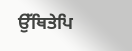ਉੱਥਿਤੇਪਿ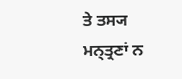ਤੇ ਤਸ੍ਯ ਮਨ੍ਤ੍ਰਣਾਂ ਨ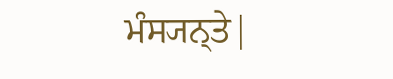ਮੰਸ੍ਯਨ੍ਤੇ|